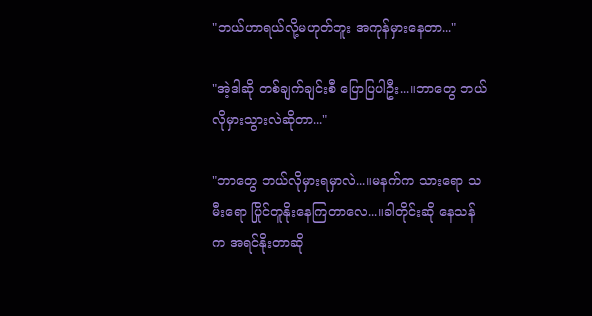"ဘယ်ဟာရယ်လို့မဟုတ်ဘူး အကုန်မှားနေတာ..."

"အဲ့ဒါဆို တစ်ချက်ချင်းစီ ပြောပြပါဦး...။ဘာတွေ ဘယ်လိုမှားသွားလဲဆိုတာ..."

"ဘာတွေ ဘယ်လိုမှားရမှာလဲ...။မနက်က သားရော သမီးရော ပြိုင်တူနိုးနေကြတာလေ...။ခါတိုင်းဆို နေသန်က အရင်နိုးတာဆို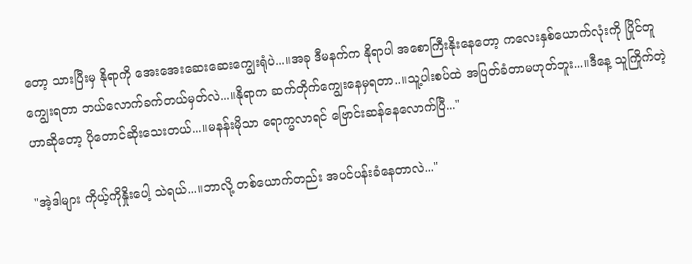တော့ သားပြီးမှ နိုရာကို အေးအေးဆေးဆေးကျွေးရုံပဲ...။အခု ဒီမနက်က နိုရာပါ အစောကြီးနိုးနေတော့ ကလေးနှစ်ယောက်လုံးကို ပြိုင်တူကျွေးရတာ ဘယ်လောက်ခက်တယ်မှတ်လဲ...။နိုရာက ဆက်တိုက်ကျွေးနေမှရတာ..။သူ့ပါးစပ်ထဲ အပြတ်ခံတာမဟုတ်ဘူး...။ဒီနေ့ သူကြိုက်တဲ့ဟာဆိုတော့ ပိုတောင်ဆိုးသေးတယ်...။မနန်းမိုသာ ရောက္မလာရင် ဗြောင်းဆန်နေလောက်ပြီ..."

"အဲ့ဒါများ ကိုယ့်ကိုနှိုးပေါ့ သဲရယ်...။ဘာလို့ တစ်ယောက်တည်း အပင်ပန်းခံနေတာလဲ..."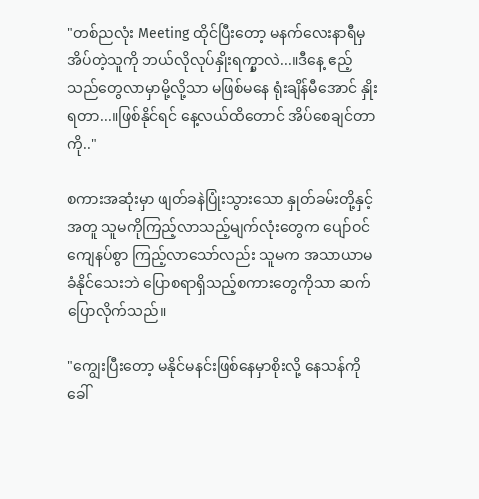"တစ်ညလုံး Meeting ထိုင်ပြီးတော့ မနက်လေးနာရီမှ အိပ်တဲ့သူကို ဘယ်လိုလုပ်နှိုးရက္မှာလဲ...။ဒီနေ့ ဧည့်သည်တွေလာမှာမို့လို့သာ မဖြစ်မနေ ရုံးချိန်မီအောင် နှိုးရတာ...။ဖြစ်နိုင်ရင် နေ့လယ်ထိတောင် အိပ်စေချင်တာကို.."

စကားအဆုံးမှာ ဖျတ်ခနဲပြုံးသွားသော နှုတ်ခမ်းတို့နှင့်အတူ သူမကိုကြည့်လာသည့်မျက်လုံးတွေက ပျော်ဝင်ကျေနပ်စွာ ကြည့်လာသော်လည်း သူမက အသာယာမခံနိုင်သေးဘဲ ပြောစရာရှိသည့်စကားတွေကိုသာ ဆက်ပြောလိုက်သည်။

"ကျွေးပြီးတော့ မနိုင်မနင်းဖြစ်နေမှာစိုးလို့ နေသန်ကို ခေါ်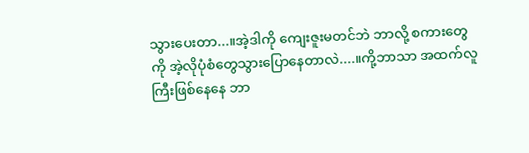သွားပေးတာ...။အဲ့ဒါကို ကျေးဇူးမတင်ဘဲ ဘာလို့ စကားတွေကို အဲ့လိုပုံစံတွေသွားပြောနေတာလဲ....။ကို့ဘာသာ အထက်လူကြီးဖြစ်နေနေ ဘာ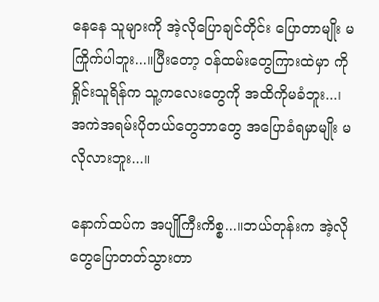နေနေ သူများကို အဲ့လိုပြောချင်တိုင်း ပြောတာမျိုး မကြိုက်ပါဘူး...။ပြီးတော့ ဝန်ထမ်းတွေကြားထဲမှာ ကိုရှိုင်းသူရိန်က သူ့ကလေးတွေကို အထိကိုမခံဘူး...၊အကဲအရမ်းပိုတယ်တွေဘာတွေ အပြောခံရမှာမျိုး မလိုလားဘူး...။

နောက်ထပ်က အပျိုကြီးကိစ္စ...။ဘယ်တုန်းက အဲ့လိုတွေပြောတတ်သွားတာ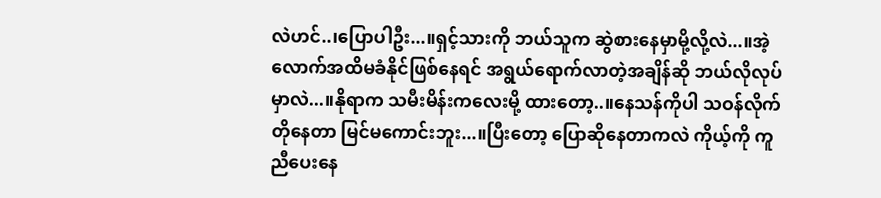လဲဟင်..၊ပြောပါဦး...။ရှင့်သားကို ဘယ်သူက ဆွဲစားနေမှာမို့လို့လဲ...။အဲ့လောက်အထိမခံနိုင်ဖြစ်နေရင် အရွယ်ရောက်လာတဲ့အချိန်ဆို ဘယ်လိုလုပ်မှာလဲ...။နိုရာက သမီးမိန်းကလေးမို့ ထားတော့..။နေသန်ကိုပါ သဝန်လိုက်တိုနေတာ မြင်မကောင်းဘူး...။ပြီးတော့ ပြောဆိုနေတာကလဲ ကိုယ့်ကို ကူညီပေးနေ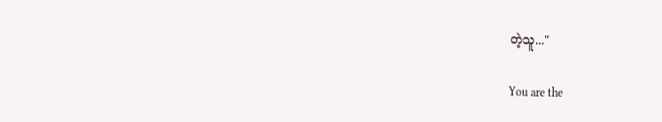တဲ့သူ..."

You are the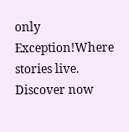only Exception!Where stories live. Discover now